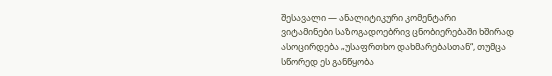შესავალი — ანალიტიკური კომენტარი
ვიტამინები საზოგადოებრივ ცნობიერებაში ხშირად ასოცირდება „უსაფრთხო დახმარებასთან“, თუმცა სწორედ ეს განწყობა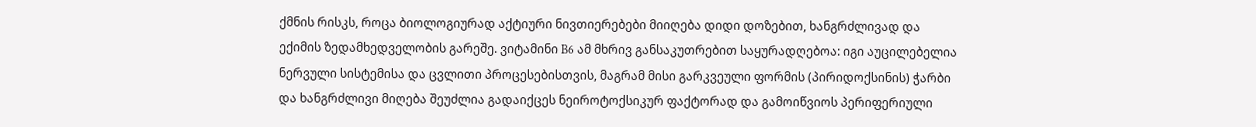ქმნის რისკს, როცა ბიოლოგიურად აქტიური ნივთიერებები მიიღება დიდი დოზებით, ხანგრძლივად და ექიმის ზედამხედველობის გარეშე. ვიტამინი B6 ამ მხრივ განსაკუთრებით საყურადღებოა: იგი აუცილებელია ნერვული სისტემისა და ცვლითი პროცესებისთვის, მაგრამ მისი გარკვეული ფორმის (პირიდოქსინის) ჭარბი და ხანგრძლივი მიღება შეუძლია გადაიქცეს ნეიროტოქსიკურ ფაქტორად და გამოიწვიოს პერიფერიული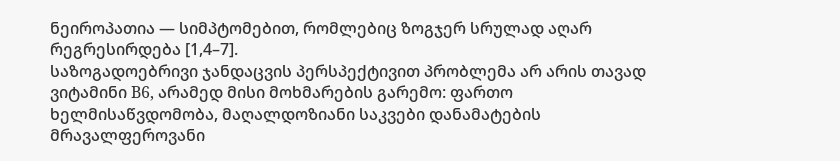ნეიროპათია — სიმპტომებით, რომლებიც ზოგჯერ სრულად აღარ რეგრესირდება [1,4–7].
საზოგადოებრივი ჯანდაცვის პერსპექტივით პრობლემა არ არის თავად ვიტამინი B6, არამედ მისი მოხმარების გარემო: ფართო ხელმისაწვდომობა, მაღალდოზიანი საკვები დანამატების მრავალფეროვანი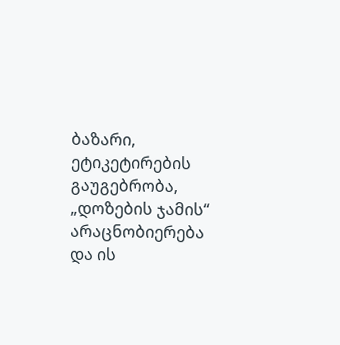ბაზარი, ეტიკეტირების გაუგებრობა, „დოზების ჯამის“ არაცნობიერება და ის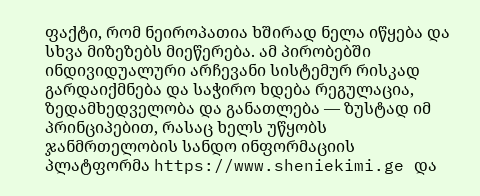ფაქტი, რომ ნეიროპათია ხშირად ნელა იწყება და სხვა მიზეზებს მიეწერება. ამ პირობებში ინდივიდუალური არჩევანი სისტემურ რისკად გარდაიქმნება და საჭირო ხდება რეგულაცია, ზედამხედველობა და განათლება — ზუსტად იმ პრინციპებით, რასაც ხელს უწყობს ჯანმრთელობის სანდო ინფორმაციის პლატფორმა https://www.sheniekimi.ge და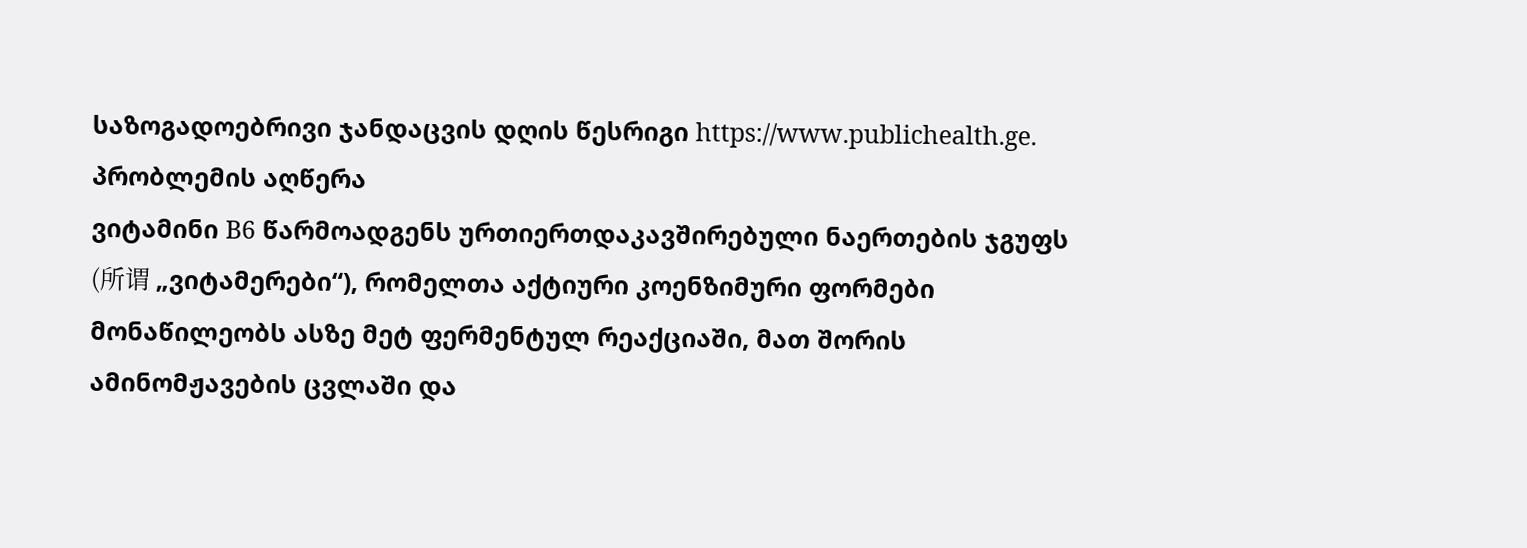საზოგადოებრივი ჯანდაცვის დღის წესრიგი https://www.publichealth.ge.
პრობლემის აღწერა
ვიტამინი B6 წარმოადგენს ურთიერთდაკავშირებული ნაერთების ჯგუფს (所谓 „ვიტამერები“), რომელთა აქტიური კოენზიმური ფორმები მონაწილეობს ასზე მეტ ფერმენტულ რეაქციაში, მათ შორის ამინომჟავების ცვლაში და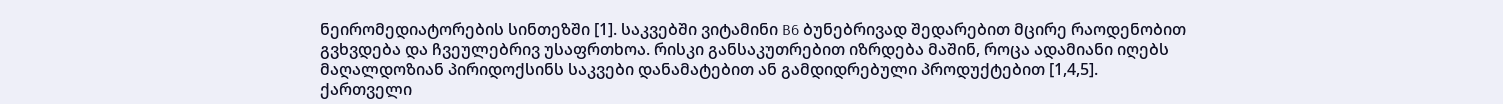ნეირომედიატორების სინთეზში [1]. საკვებში ვიტამინი B6 ბუნებრივად შედარებით მცირე რაოდენობით გვხვდება და ჩვეულებრივ უსაფრთხოა. რისკი განსაკუთრებით იზრდება მაშინ, როცა ადამიანი იღებს მაღალდოზიან პირიდოქსინს საკვები დანამატებით ან გამდიდრებული პროდუქტებით [1,4,5].
ქართველი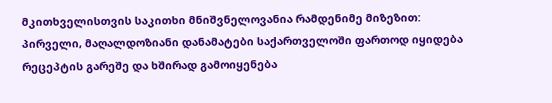მკითხველისთვის საკითხი მნიშვნელოვანია რამდენიმე მიზეზით:
პირველი, მაღალდოზიანი დანამატები საქართველოში ფართოდ იყიდება რეცეპტის გარეშე და ხშირად გამოიყენება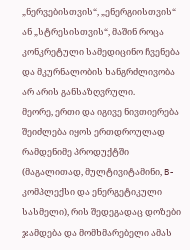„ნერვებისთვის“, „ენერგიისთვის“ ან „სტრესისთვის“, მაშინ როცა კონკრეტული სამედიცინო ჩვენება და მკურნალობის ხანგრძლივობა არ არის განსაზღვრული.
მეორე, ერთი და იგივე ნივთიერება შეიძლება იყოს ერთდროულად რამდენიმე პროდუქტში (მაგალითად, მულტივიტამინი, B-კომპლექსი და ენერგეტიკული სასმელი), რის შედეგადაც დოზები ჯამდება და მომხმარებელი ამას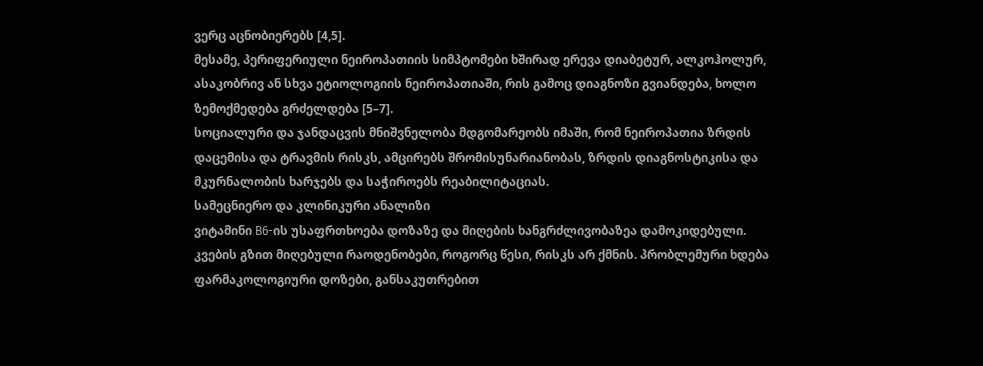ვერც აცნობიერებს [4,5].
მესამე, პერიფერიული ნეიროპათიის სიმპტომები ხშირად ერევა დიაბეტურ, ალკოჰოლურ, ასაკობრივ ან სხვა ეტიოლოგიის ნეიროპათიაში, რის გამოც დიაგნოზი გვიანდება, ხოლო ზემოქმედება გრძელდება [5–7].
სოციალური და ჯანდაცვის მნიშვნელობა მდგომარეობს იმაში, რომ ნეიროპათია ზრდის დაცემისა და ტრავმის რისკს, ამცირებს შრომისუნარიანობას, ზრდის დიაგნოსტიკისა და მკურნალობის ხარჯებს და საჭიროებს რეაბილიტაციას.
სამეცნიერო და კლინიკური ანალიზი
ვიტამინი B6-ის უსაფრთხოება დოზაზე და მიღების ხანგრძლივობაზეა დამოკიდებული. კვების გზით მიღებული რაოდენობები, როგორც წესი, რისკს არ ქმნის. პრობლემური ხდება ფარმაკოლოგიური დოზები, განსაკუთრებით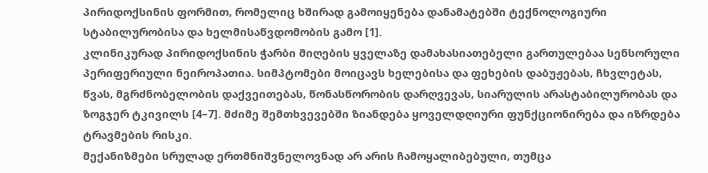პირიდოქსინის ფორმით, რომელიც ხშირად გამოიყენება დანამატებში ტექნოლოგიური სტაბილურობისა და ხელმისაწვდომობის გამო [1].
კლინიკურად პირიდოქსინის ჭარბი მიღების ყველაზე დამახასიათებელი გართულებაა სენსორული პერიფერიული ნეიროპათია. სიმპტომები მოიცავს ხელებისა და ფეხების დაბუჟებას, ჩხვლეტას, წვას, მგრძნობელობის დაქვეითებას, წონასწორობის დარღვევას, სიარულის არასტაბილურობას და ზოგჯერ ტკივილს [4–7]. მძიმე შემთხვევებში ზიანდება ყოველდღიური ფუნქციონირება და იზრდება ტრავმების რისკი.
მექანიზმები სრულად ერთმნიშვნელოვნად არ არის ჩამოყალიბებული, თუმცა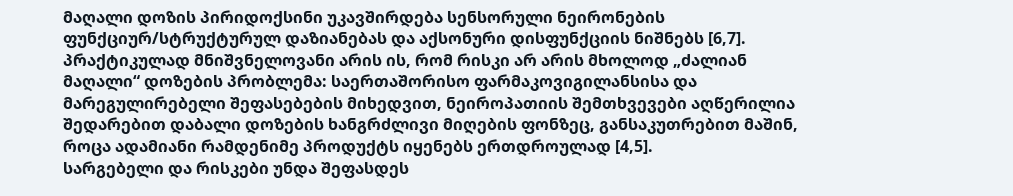მაღალი დოზის პირიდოქსინი უკავშირდება სენსორული ნეირონების ფუნქციურ/სტრუქტურულ დაზიანებას და აქსონური დისფუნქციის ნიშნებს [6,7]. პრაქტიკულად მნიშვნელოვანი არის ის, რომ რისკი არ არის მხოლოდ „ძალიან მაღალი“ დოზების პრობლემა: საერთაშორისო ფარმაკოვიგილანსისა და მარეგულირებელი შეფასებების მიხედვით, ნეიროპათიის შემთხვევები აღწერილია შედარებით დაბალი დოზების ხანგრძლივი მიღების ფონზეც, განსაკუთრებით მაშინ, როცა ადამიანი რამდენიმე პროდუქტს იყენებს ერთდროულად [4,5].
სარგებელი და რისკები უნდა შეფასდეს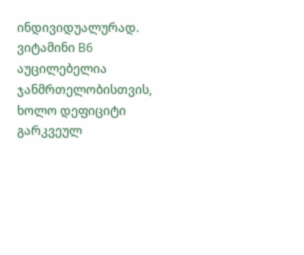ინდივიდუალურად. ვიტამინი B6 აუცილებელია ჯანმრთელობისთვის, ხოლო დეფიციტი გარკვეულ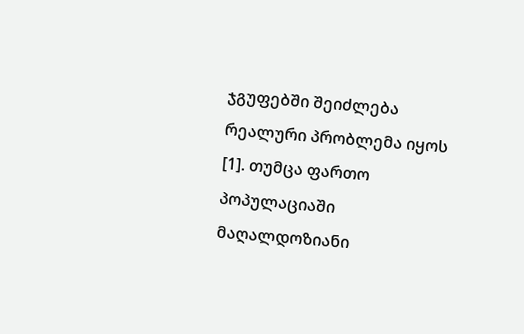ჯგუფებში შეიძლება რეალური პრობლემა იყოს [1]. თუმცა ფართო პოპულაციაში მაღალდოზიანი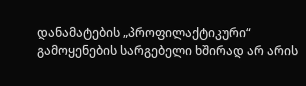დანამატების „პროფილაქტიკური“ გამოყენების სარგებელი ხშირად არ არის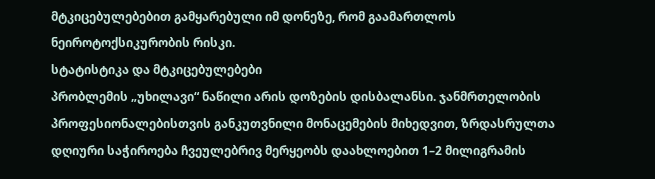მტკიცებულებებით გამყარებული იმ დონეზე, რომ გაამართლოს ნეიროტოქსიკურობის რისკი.
სტატისტიკა და მტკიცებულებები
პრობლემის „უხილავი“ ნაწილი არის დოზების დისბალანსი. ჯანმრთელობის პროფესიონალებისთვის განკუთვნილი მონაცემების მიხედვით, ზრდასრულთა დღიური საჭიროება ჩვეულებრივ მერყეობს დაახლოებით 1–2 მილიგრამის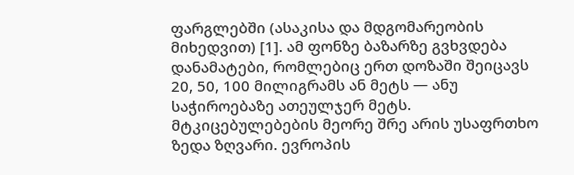ფარგლებში (ასაკისა და მდგომარეობის მიხედვით) [1]. ამ ფონზე ბაზარზე გვხვდება დანამატები, რომლებიც ერთ დოზაში შეიცავს 20, 50, 100 მილიგრამს ან მეტს — ანუ საჭიროებაზე ათეულჯერ მეტს.
მტკიცებულებების მეორე შრე არის უსაფრთხო ზედა ზღვარი. ევროპის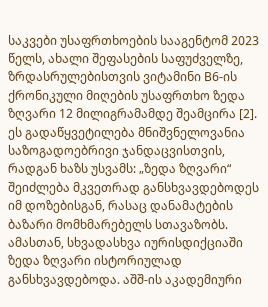საკვები უსაფრთხოების სააგენტომ 2023 წელს, ახალი შეფასების საფუძველზე, ზრდასრულებისთვის ვიტამინი B6-ის ქრონიკული მიღების უსაფრთხო ზედა ზღვარი 12 მილიგრამამდე შეამცირა [2]. ეს გადაწყვეტილება მნიშვნელოვანია საზოგადოებრივი ჯანდაცვისთვის, რადგან ხაზს უსვამს: „ზედა ზღვარი“ შეიძლება მკვეთრად განსხვავდებოდეს იმ დოზებისგან, რასაც დანამატების ბაზარი მომხმარებელს სთავაზობს.
ამასთან, სხვადასხვა იურისდიქციაში ზედა ზღვარი ისტორიულად განსხვავდებოდა. აშშ-ის აკადემიური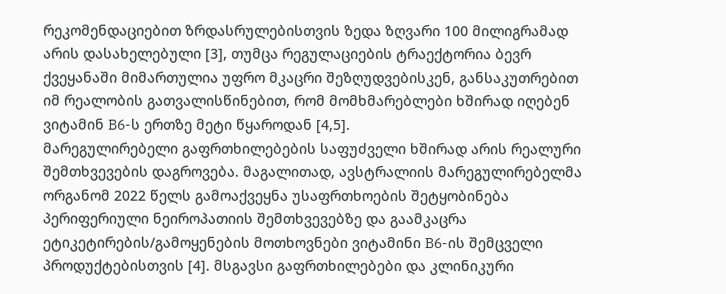რეკომენდაციებით ზრდასრულებისთვის ზედა ზღვარი 100 მილიგრამად არის დასახელებული [3], თუმცა რეგულაციების ტრაექტორია ბევრ ქვეყანაში მიმართულია უფრო მკაცრი შეზღუდვებისკენ, განსაკუთრებით იმ რეალობის გათვალისწინებით, რომ მომხმარებლები ხშირად იღებენ ვიტამინ B6-ს ერთზე მეტი წყაროდან [4,5].
მარეგულირებელი გაფრთხილებების საფუძველი ხშირად არის რეალური შემთხვევების დაგროვება. მაგალითად, ავსტრალიის მარეგულირებელმა ორგანომ 2022 წელს გამოაქვეყნა უსაფრთხოების შეტყობინება პერიფერიული ნეიროპათიის შემთხვევებზე და გაამკაცრა ეტიკეტირების/გამოყენების მოთხოვნები ვიტამინი B6-ის შემცველი პროდუქტებისთვის [4]. მსგავსი გაფრთხილებები და კლინიკური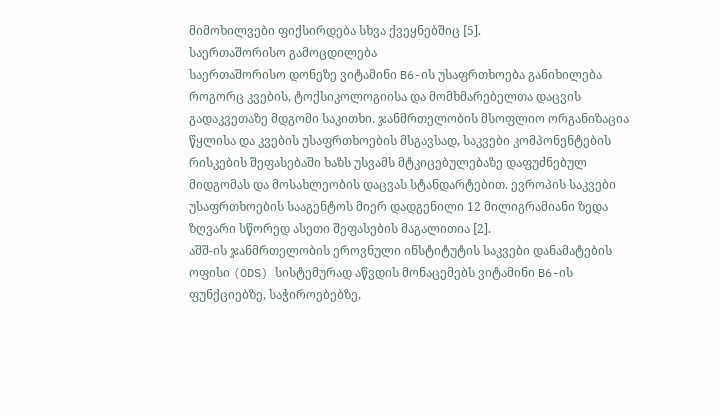მიმოხილვები ფიქსირდება სხვა ქვეყნებშიც [5].
საერთაშორისო გამოცდილება
საერთაშორისო დონეზე ვიტამინი B6-ის უსაფრთხოება განიხილება როგორც კვების, ტოქსიკოლოგიისა და მომხმარებელთა დაცვის გადაკვეთაზე მდგომი საკითხი. ჯანმრთელობის მსოფლიო ორგანიზაცია წყლისა და კვების უსაფრთხოების მსგავსად, საკვები კომპონენტების რისკების შეფასებაში ხაზს უსვამს მტკიცებულებაზე დაფუძნებულ მიდგომას და მოსახლეობის დაცვას სტანდარტებით. ევროპის საკვები უსაფრთხოების სააგენტოს მიერ დადგენილი 12 მილიგრამიანი ზედა ზღვარი სწორედ ასეთი შეფასების მაგალითია [2].
აშშ-ის ჯანმრთელობის ეროვნული ინსტიტუტის საკვები დანამატების ოფისი (ODS) სისტემურად აწვდის მონაცემებს ვიტამინი B6-ის ფუნქციებზე, საჭიროებებზე,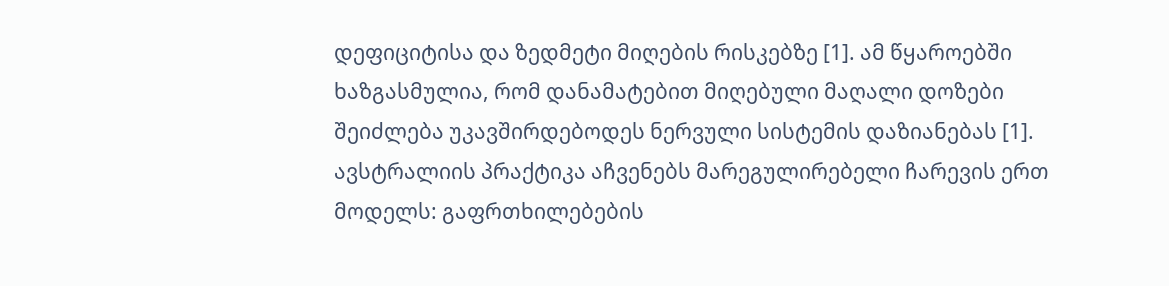დეფიციტისა და ზედმეტი მიღების რისკებზე [1]. ამ წყაროებში ხაზგასმულია, რომ დანამატებით მიღებული მაღალი დოზები შეიძლება უკავშირდებოდეს ნერვული სისტემის დაზიანებას [1].
ავსტრალიის პრაქტიკა აჩვენებს მარეგულირებელი ჩარევის ერთ მოდელს: გაფრთხილებების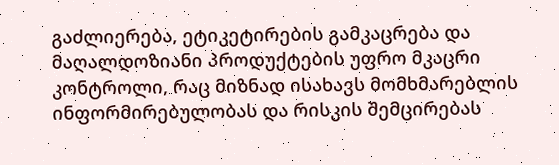გაძლიერება, ეტიკეტირების გამკაცრება და მაღალდოზიანი პროდუქტების უფრო მკაცრი კონტროლი, რაც მიზნად ისახავს მომხმარებლის ინფორმირებულობას და რისკის შემცირებას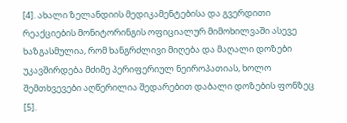[4]. ახალი ზელანდიის მედიკამენტებისა და გვერდითი რეაქციების მონიტორინგის ოფიციალურ მიმოხილვაში ასევე ხაზგასმულია, რომ ხანგრძლივი მიღება და მაღალი დოზები უკავშირდება მძიმე პერიფერიულ ნეიროპათიას, ხოლო შემთხვევები აღწერილია შედარებით დაბალი დოზების ფონზეც [5].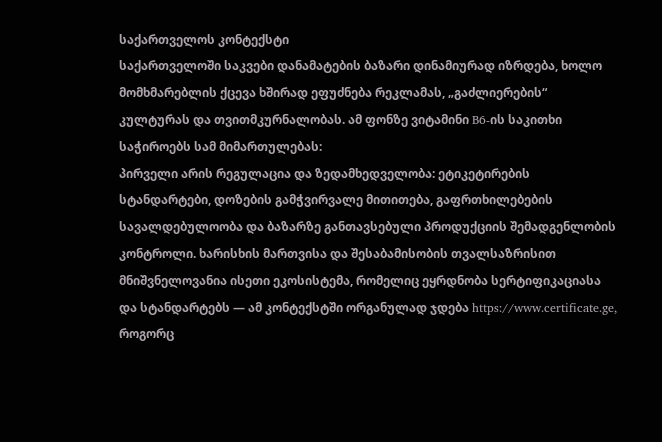საქართველოს კონტექსტი
საქართველოში საკვები დანამატების ბაზარი დინამიურად იზრდება, ხოლო მომხმარებლის ქცევა ხშირად ეფუძნება რეკლამას, „გაძლიერების“ კულტურას და თვითმკურნალობას. ამ ფონზე ვიტამინი B6-ის საკითხი საჭიროებს სამ მიმართულებას:
პირველი არის რეგულაცია და ზედამხედველობა: ეტიკეტირების სტანდარტები, დოზების გამჭვირვალე მითითება, გაფრთხილებების სავალდებულოობა და ბაზარზე განთავსებული პროდუქციის შემადგენლობის კონტროლი. ხარისხის მართვისა და შესაბამისობის თვალსაზრისით მნიშვნელოვანია ისეთი ეკოსისტემა, რომელიც ეყრდნობა სერტიფიკაციასა და სტანდარტებს — ამ კონტექსტში ორგანულად ჯდება https://www.certificate.ge, როგორც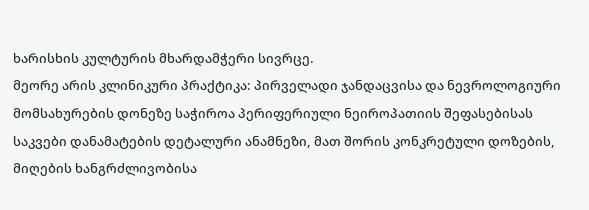ხარისხის კულტურის მხარდამჭერი სივრცე.
მეორე არის კლინიკური პრაქტიკა: პირველადი ჯანდაცვისა და ნევროლოგიური მომსახურების დონეზე საჭიროა პერიფერიული ნეიროპათიის შეფასებისას საკვები დანამატების დეტალური ანამნეზი, მათ შორის კონკრეტული დოზების, მიღების ხანგრძლივობისა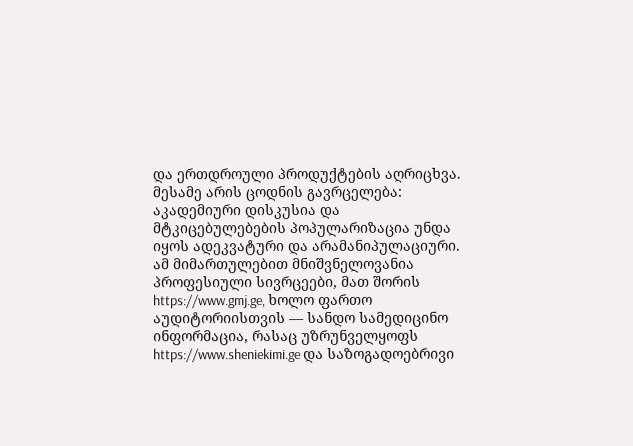და ერთდროული პროდუქტების აღრიცხვა.
მესამე არის ცოდნის გავრცელება: აკადემიური დისკუსია და მტკიცებულებების პოპულარიზაცია უნდა იყოს ადეკვატური და არამანიპულაციური. ამ მიმართულებით მნიშვნელოვანია პროფესიული სივრცეები, მათ შორის https://www.gmj.ge, ხოლო ფართო აუდიტორიისთვის — სანდო სამედიცინო ინფორმაცია, რასაც უზრუნველყოფს https://www.sheniekimi.ge და საზოგადოებრივი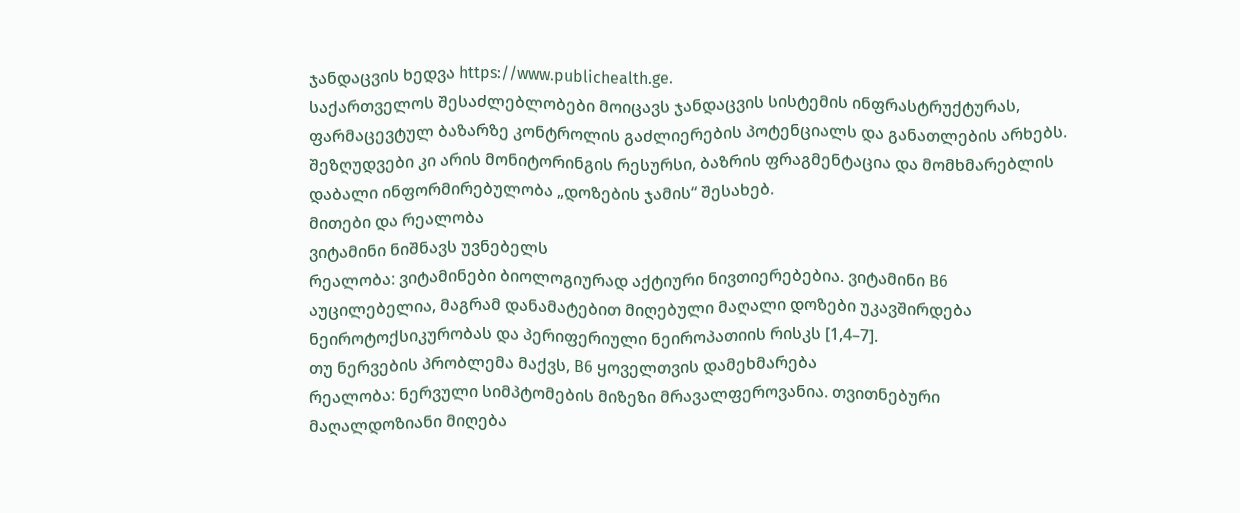ჯანდაცვის ხედვა https://www.publichealth.ge.
საქართველოს შესაძლებლობები მოიცავს ჯანდაცვის სისტემის ინფრასტრუქტურას, ფარმაცევტულ ბაზარზე კონტროლის გაძლიერების პოტენციალს და განათლების არხებს. შეზღუდვები კი არის მონიტორინგის რესურსი, ბაზრის ფრაგმენტაცია და მომხმარებლის დაბალი ინფორმირებულობა „დოზების ჯამის“ შესახებ.
მითები და რეალობა
ვიტამინი ნიშნავს უვნებელს
რეალობა: ვიტამინები ბიოლოგიურად აქტიური ნივთიერებებია. ვიტამინი B6 აუცილებელია, მაგრამ დანამატებით მიღებული მაღალი დოზები უკავშირდება ნეიროტოქსიკურობას და პერიფერიული ნეიროპათიის რისკს [1,4–7].
თუ ნერვების პრობლემა მაქვს, B6 ყოველთვის დამეხმარება
რეალობა: ნერვული სიმპტომების მიზეზი მრავალფეროვანია. თვითნებური მაღალდოზიანი მიღება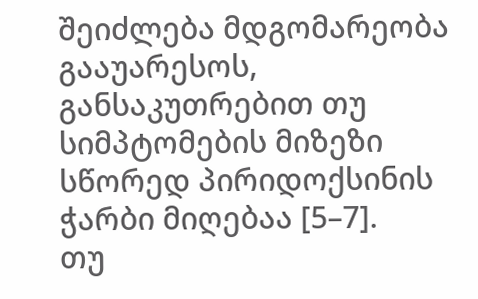შეიძლება მდგომარეობა გააუარესოს, განსაკუთრებით თუ სიმპტომების მიზეზი სწორედ პირიდოქსინის ჭარბი მიღებაა [5–7].
თუ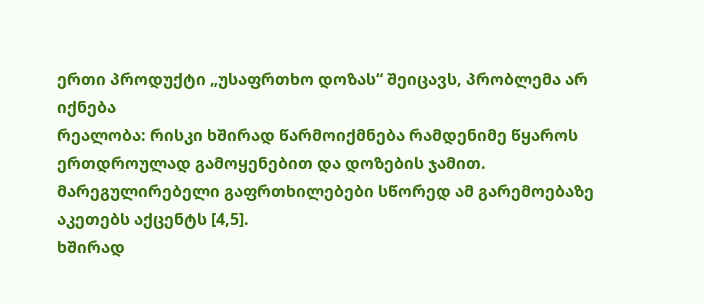ერთი პროდუქტი „უსაფრთხო დოზას“ შეიცავს, პრობლემა არ იქნება
რეალობა: რისკი ხშირად წარმოიქმნება რამდენიმე წყაროს ერთდროულად გამოყენებით და დოზების ჯამით. მარეგულირებელი გაფრთხილებები სწორედ ამ გარემოებაზე აკეთებს აქცენტს [4,5].
ხშირად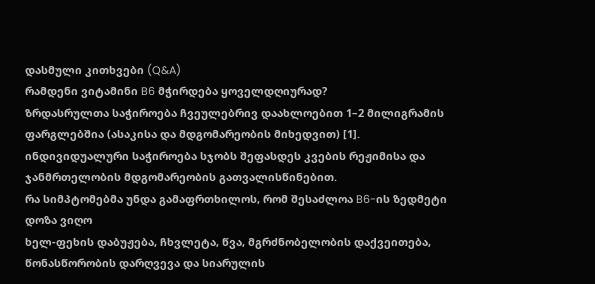დასმული კითხვები (Q&A)
რამდენი ვიტამინი B6 მჭირდება ყოველდღიურად?
ზრდასრულთა საჭიროება ჩვეულებრივ დაახლოებით 1–2 მილიგრამის ფარგლებშია (ასაკისა და მდგომარეობის მიხედვით) [1]. ინდივიდუალური საჭიროება სჯობს შეფასდეს კვების რეჟიმისა და ჯანმრთელობის მდგომარეობის გათვალისწინებით.
რა სიმპტომებმა უნდა გამაფრთხილოს, რომ შესაძლოა B6-ის ზედმეტი დოზა ვიღო
ხელ-ფეხის დაბუჟება, ჩხვლეტა, წვა, მგრძნობელობის დაქვეითება, წონასწორობის დარღვევა და სიარულის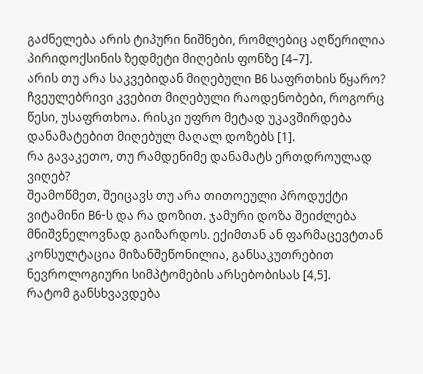გაძნელება არის ტიპური ნიშნები, რომლებიც აღწერილია პირიდოქსინის ზედმეტი მიღების ფონზე [4–7].
არის თუ არა საკვებიდან მიღებული B6 საფრთხის წყარო?
ჩვეულებრივი კვებით მიღებული რაოდენობები, როგორც წესი, უსაფრთხოა. რისკი უფრო მეტად უკავშირდება დანამატებით მიღებულ მაღალ დოზებს [1].
რა გავაკეთო, თუ რამდენიმე დანამატს ერთდროულად ვიღებ?
შეამოწმეთ, შეიცავს თუ არა თითოეული პროდუქტი ვიტამინი B6-ს და რა დოზით. ჯამური დოზა შეიძლება მნიშვნელოვნად გაიზარდოს. ექიმთან ან ფარმაცევტთან კონსულტაცია მიზანშეწონილია, განსაკუთრებით ნევროლოგიური სიმპტომების არსებობისას [4,5].
რატომ განსხვავდება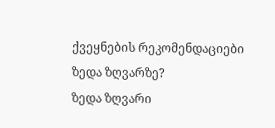ქვეყნების რეკომენდაციები ზედა ზღვარზე?
ზედა ზღვარი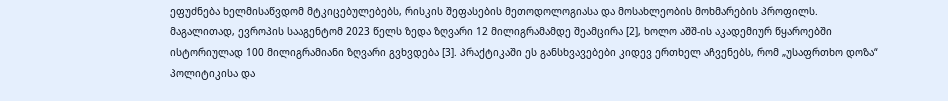ეფუძნება ხელმისაწვდომ მტკიცებულებებს, რისკის შეფასების მეთოდოლოგიასა და მოსახლეობის მოხმარების პროფილს. მაგალითად, ევროპის სააგენტომ 2023 წელს ზედა ზღვარი 12 მილიგრამამდე შეამცირა [2], ხოლო აშშ-ის აკადემიურ წყაროებში ისტორიულად 100 მილიგრამიანი ზღვარი გვხვდება [3]. პრაქტიკაში ეს განსხვავებები კიდევ ერთხელ აჩვენებს, რომ „უსაფრთხო დოზა“ პოლიტიკისა და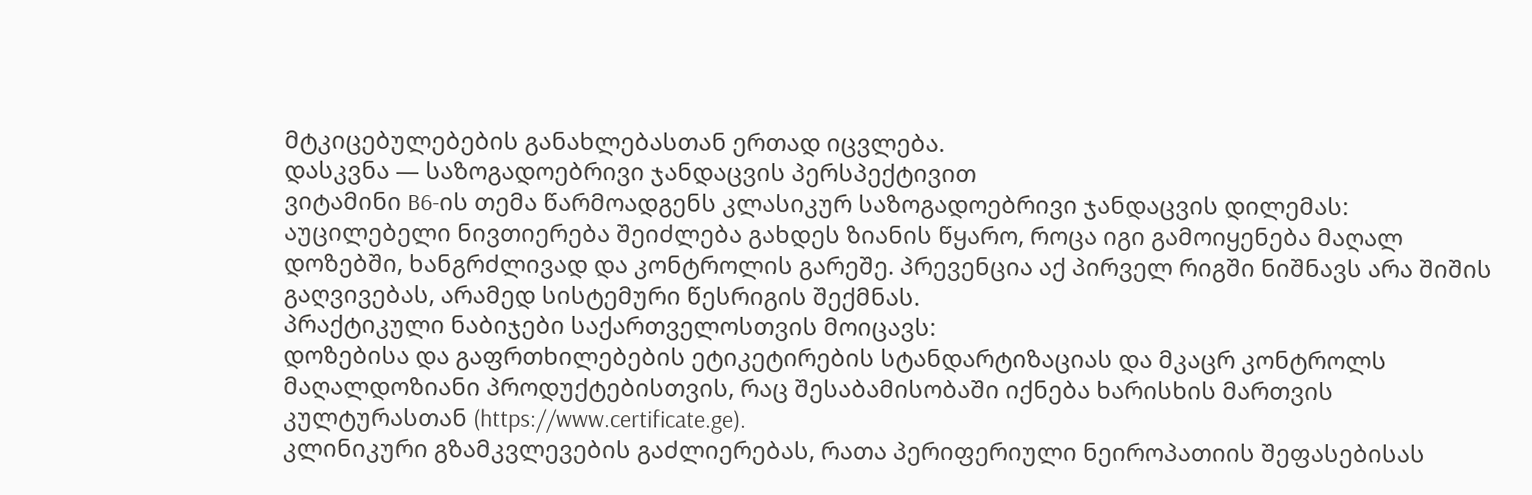მტკიცებულებების განახლებასთან ერთად იცვლება.
დასკვნა — საზოგადოებრივი ჯანდაცვის პერსპექტივით
ვიტამინი B6-ის თემა წარმოადგენს კლასიკურ საზოგადოებრივი ჯანდაცვის დილემას: აუცილებელი ნივთიერება შეიძლება გახდეს ზიანის წყარო, როცა იგი გამოიყენება მაღალ დოზებში, ხანგრძლივად და კონტროლის გარეშე. პრევენცია აქ პირველ რიგში ნიშნავს არა შიშის გაღვივებას, არამედ სისტემური წესრიგის შექმნას.
პრაქტიკული ნაბიჯები საქართველოსთვის მოიცავს:
დოზებისა და გაფრთხილებების ეტიკეტირების სტანდარტიზაციას და მკაცრ კონტროლს მაღალდოზიანი პროდუქტებისთვის, რაც შესაბამისობაში იქნება ხარისხის მართვის კულტურასთან (https://www.certificate.ge).
კლინიკური გზამკვლევების გაძლიერებას, რათა პერიფერიული ნეიროპათიის შეფასებისას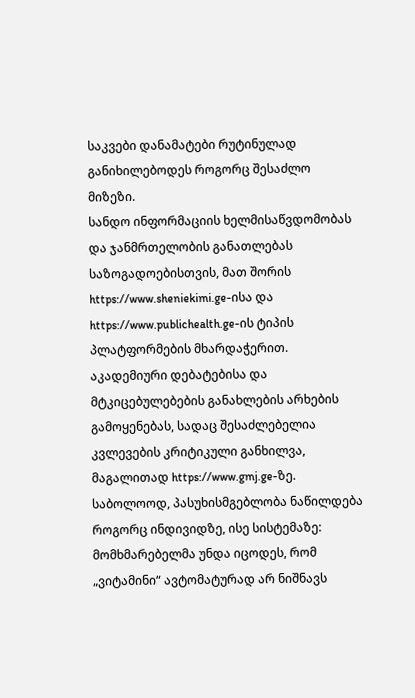საკვები დანამატები რუტინულად განიხილებოდეს როგორც შესაძლო მიზეზი.
სანდო ინფორმაციის ხელმისაწვდომობას და ჯანმრთელობის განათლებას საზოგადოებისთვის, მათ შორის https://www.sheniekimi.ge-ისა და https://www.publichealth.ge-ის ტიპის პლატფორმების მხარდაჭერით.
აკადემიური დებატებისა და მტკიცებულებების განახლების არხების გამოყენებას, სადაც შესაძლებელია კვლევების კრიტიკული განხილვა, მაგალითად https://www.gmj.ge-ზე.
საბოლოოდ, პასუხისმგებლობა ნაწილდება როგორც ინდივიდზე, ისე სისტემაზე: მომხმარებელმა უნდა იცოდეს, რომ „ვიტამინი“ ავტომატურად არ ნიშნავს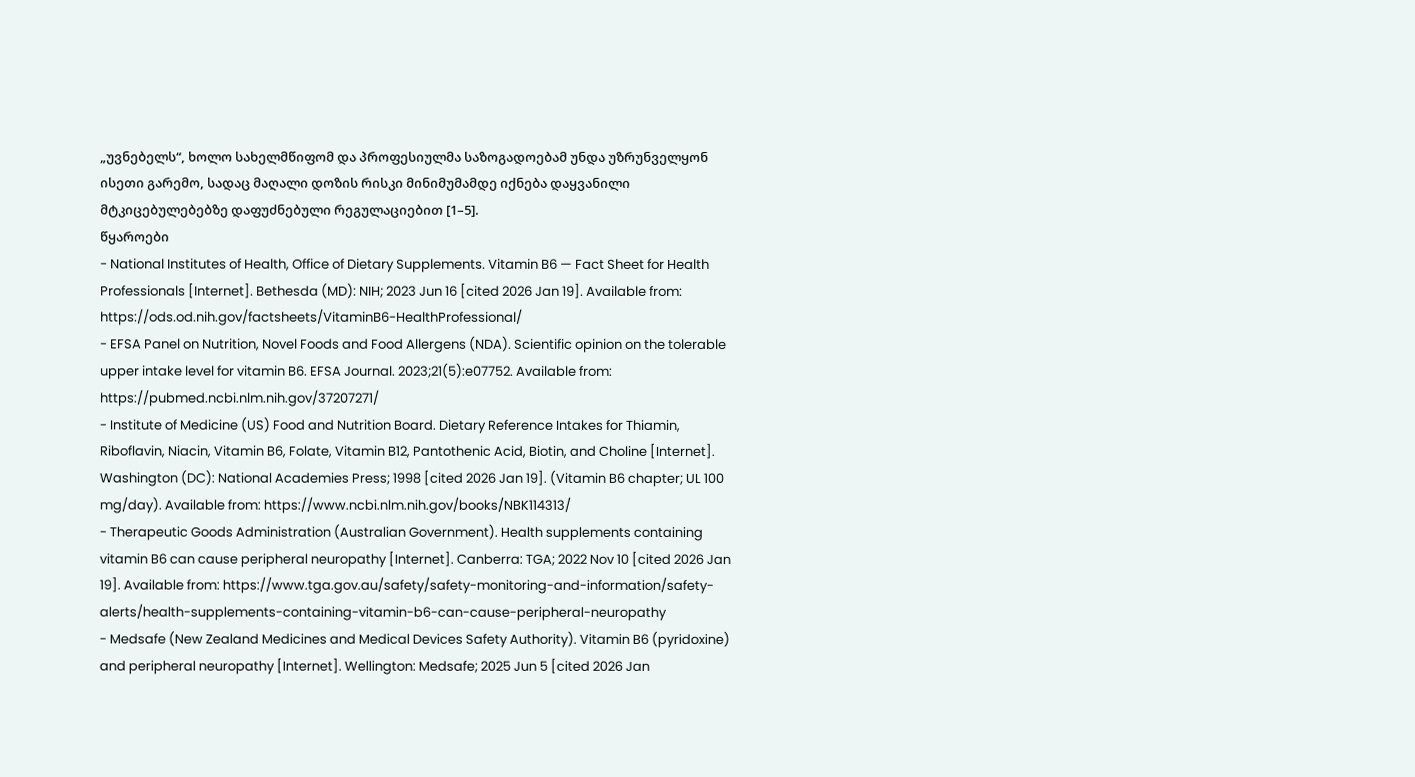„უვნებელს“, ხოლო სახელმწიფომ და პროფესიულმა საზოგადოებამ უნდა უზრუნველყონ ისეთი გარემო, სადაც მაღალი დოზის რისკი მინიმუმამდე იქნება დაყვანილი მტკიცებულებებზე დაფუძნებული რეგულაციებით [1–5].
წყაროები
- National Institutes of Health, Office of Dietary Supplements. Vitamin B6 — Fact Sheet for Health Professionals [Internet]. Bethesda (MD): NIH; 2023 Jun 16 [cited 2026 Jan 19]. Available from: https://ods.od.nih.gov/factsheets/VitaminB6-HealthProfessional/
- EFSA Panel on Nutrition, Novel Foods and Food Allergens (NDA). Scientific opinion on the tolerable upper intake level for vitamin B6. EFSA Journal. 2023;21(5):e07752. Available from: https://pubmed.ncbi.nlm.nih.gov/37207271/
- Institute of Medicine (US) Food and Nutrition Board. Dietary Reference Intakes for Thiamin, Riboflavin, Niacin, Vitamin B6, Folate, Vitamin B12, Pantothenic Acid, Biotin, and Choline [Internet]. Washington (DC): National Academies Press; 1998 [cited 2026 Jan 19]. (Vitamin B6 chapter; UL 100 mg/day). Available from: https://www.ncbi.nlm.nih.gov/books/NBK114313/
- Therapeutic Goods Administration (Australian Government). Health supplements containing vitamin B6 can cause peripheral neuropathy [Internet]. Canberra: TGA; 2022 Nov 10 [cited 2026 Jan 19]. Available from: https://www.tga.gov.au/safety/safety-monitoring-and-information/safety-alerts/health-supplements-containing-vitamin-b6-can-cause-peripheral-neuropathy
- Medsafe (New Zealand Medicines and Medical Devices Safety Authority). Vitamin B6 (pyridoxine) and peripheral neuropathy [Internet]. Wellington: Medsafe; 2025 Jun 5 [cited 2026 Jan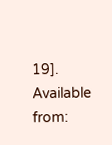19]. Available from: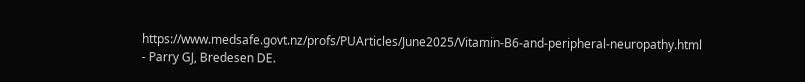https://www.medsafe.govt.nz/profs/PUArticles/June2025/Vitamin-B6-and-peripheral-neuropathy.html
- Parry GJ, Bredesen DE.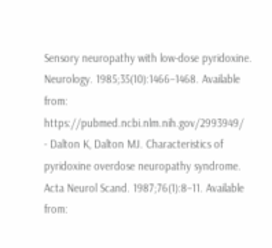Sensory neuropathy with low-dose pyridoxine. Neurology. 1985;35(10):1466–1468. Available from: https://pubmed.ncbi.nlm.nih.gov/2993949/
- Dalton K, Dalton MJ. Characteristics of pyridoxine overdose neuropathy syndrome. Acta Neurol Scand. 1987;76(1):8–11. Available from: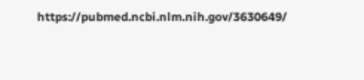https://pubmed.ncbi.nlm.nih.gov/3630649/